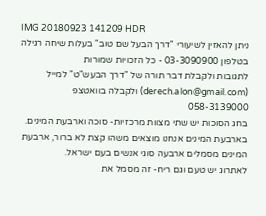IMG 20180923 141209 HDR
ניתן להאזין לשיעורי "דרך הבעל שם טוב" בעלות שיחה רגילה בטלפון 03-3090900 - כל הזכויות שמורות
לתגובות ולקבלת דבר תורה של "דרך הבעש"ט" למייל (derech.alon@gmail.com) ולקבלה בוואטצפ
058-3139000
בחג הסוכות יש שתי מצוות מרכזיות- סוכה וארבעת המינים. בארבעת המינים אנחנו מוצאים משהו קצת לא ברור, ארבעת המינים מסמלים ארבעה סוגי אנשים בעם ישראל.
לאתרוג יש טעם וגם ריח- זה מסמל את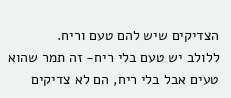הצדיקים שיש להם טעם וריח.
ללולב יש טעם בלי ריח- זה תמר שהוא טעים אבל בלי ריח, הם לא צדיקים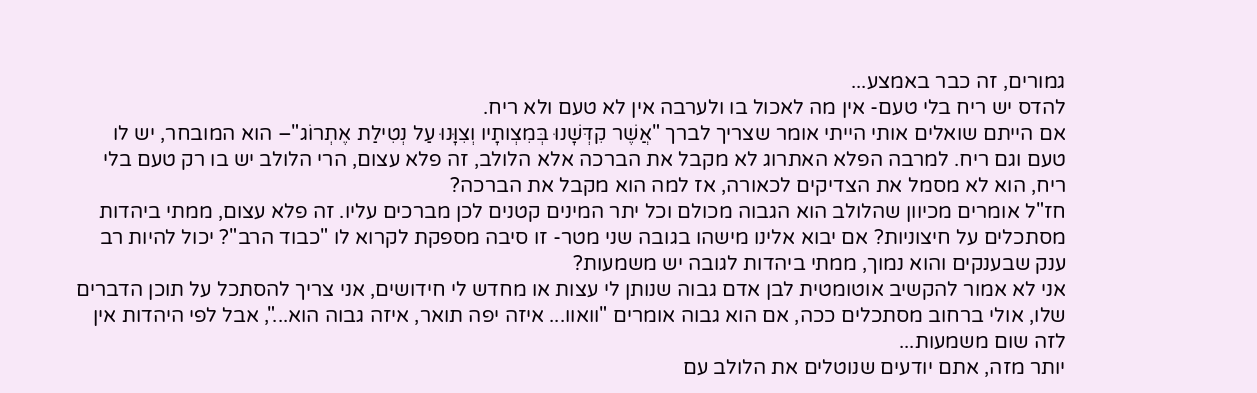גמורים, זה כבר באמצע...
להדס יש ריח בלי טעם- אין מה לאכול בו ולערבה אין לא טעם ולא ריח.
אם הייתם שואלים אותי הייתי אומר שצריך לברך "אֲשֶׁר קִדְּשָׁנוּ בְּמִצְותָיו וְצִוָּנוּ עַל נְטִילַת אֶתְרוֹג"– הוא המובחר, יש לו טעם וגם ריח. למרבה הפלא האתרוג לא מקבל את הברכה אלא הלולב, זה פלא עצום, הרי הלולב יש בו רק טעם בלי ריח, הוא לא מסמל את הצדיקים לכאורה, אז למה הוא מקבל את הברכה?
חז"ל אומרים מכיוון שהלולב הוא הגבוה מכולם וכל יתר המינים קטנים לכן מברכים עליו. זה פלא עצום, ממתי ביהדות מסתכלים על חיצוניות? אם יבוא אלינו מישהו בגובה שני מטר- זו סיבה מספקת לקרוא לו "כבוד הרב"? יכול להיות רב ענק שבענקים והוא נמוך, ממתי ביהדות לגובה יש משמעות?
אני לא אמור להקשיב אוטומטית לבן אדם גבוה שנותן לי עצות או מחדש לי חידושים, אני צריך להסתכל על תוכן הדברים שלו, אולי ברחוב מסתכלים ככה, אם הוא גבוה אומרים "וואוו... איזה יפה תואר, איזה גבוה הוא...", אבל לפי היהדות אין לזה שום משמעות...
יותר מזה, אתם יודעים שנוטלים את הלולב עם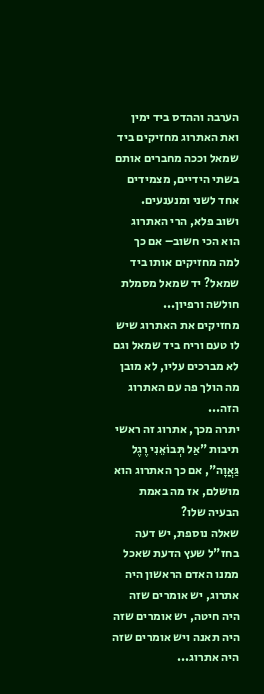הערבה וההדס ביד ימין ואת האתרוג מחזיקים ביד שמאל וככה מחברים אותם בשתי הידיים, מצמידים אחד לשני ומנענעים.
ושוב פלא, הרי האתרוג הוא הכי חשוב– אם כך למה מחזיקים אותו ביד שמאל? יד שמאל מסמלת חולשה ורפיון...
מחזיקים את האתרוג שיש לו טעם וריח ביד שמאל וגם לא מברכים עליו, לא מובן מה הולך פה עם האתרוג הזה...
יתרה מכך, אתרוג זה ראשי תיבות "אַל תְּבוֹאֵנִי רֶגֶל גַּאֲוָה", אם כך האתרוג הוא מושלם, אז מה באמת הבעיה שלו?
שאלה נוספת, יש דעה בחז"ל שעץ הדעת שאכל ממנו האדם הראשון היה אתרוג, יש אומרים שזה היה חיטה, יש אומרים שזה היה תאנה ויש אומרים שזה היה אתרוג...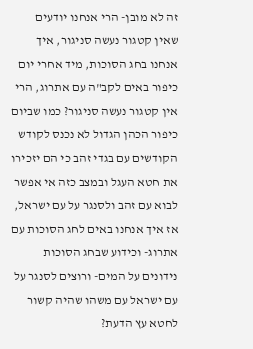זה לא מובן- הרי אנחנו יודעים שאין קטגור נעשה סניגור, איך אנחנו בחג הסוכות, מיד אחרי יום כיפור באים לקב"ה עם אתרוג, הרי אין קטגור נעשה סניגור? כמו שביום כיפור הכהן הגדול לא נכנס לקודש הקודשים עם בגדי זהב כי הם יזכירו את חטא העגל ובמצב כזה אי אפשר לבוא עם זהב ולסנגר על עם ישראל, אז איך אנחנו באים לחג הסוכות עם אתרוג- וכידוע שבחג הסוכות נידונים על המים- ורוצים לסנגר על עם ישראל עם משהו שהיה קשור לחטא עץ הדעת?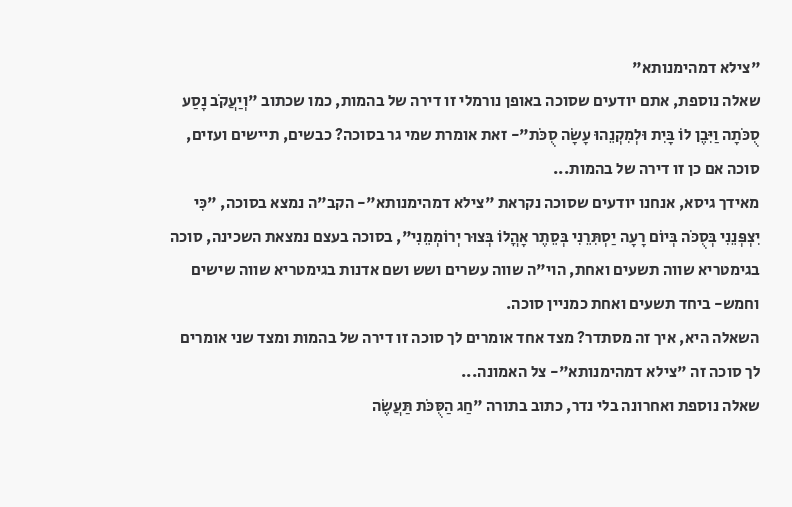"צילא דמהימנותא"
שאלה נוספת, אתם יודעים שסוכה באופן נורמלי זו דירה של בהמות, כמו שכתוב "וְיַעֲקֹב נָסַע סֻכֹּתָה וַיִּבֶן לוֹ בָּיִת וּלְמִקְנֵהוּ עָשָׂה סֻכֹּת"- זאת אומרת שמי גר בסוכה? כבשים, תיישים ועזים, סוכה אם כן זו דירה של בהמות...
מאידך גיסא, אנחנו יודעים שסוכה נקראת "צילא דמהימנותא"- הקב"ה נמצא בסוכה, "כִּי יִצְפְּנֵנִי בְּסֻכֹּה בְּיוֹם רָעָה יַסְתִּרֵנִי בְּסֵתֶר אָהֳלוֹ בְּצוּר יְרוֹמְמֵנִי", בסוכה בעצם נמצאת השכינה, סוכה בגימטריא שווה תשעים ואחת, הוי"ה שווה עשרים ושש ושם אדנות בגימטריא שווה שישים וחמש- ביחד תשעים ואחת כמניין סוכה.
השאלה היא, איך זה מסתדר? מצד אחד אומרים לך סוכה זו דירה של בהמות ומצד שני אומרים לך סוכה זה "צילא דמהימנותא"- צל האמונה...
שאלה נוספת ואחרונה בלי נדר, כתוב בתורה "חַג הַסֻּכֹּת תַּעֲשֶׂה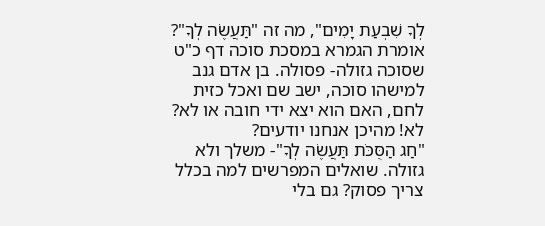לְךָ שִׁבְעַת יָמִים", מה זה "תַּעֲשֶׂה לְךָ"? אומרת הגמרא במסכת סוכה דף כ"ט שסוכה גזולה- פסולה. בן אדם גנב למישהו סוכה, ישב שם ואכל כזית לחם, האם הוא יצא ידי חובה או לא? לא! מהיכן אנחנו יודעים?
"חַג הַסֻּכֹּת תַּעֲשֶׂה לְךָ"- משלך ולא גזולה. שואלים המפרשים למה בכלל צריך פסוק? גם בלי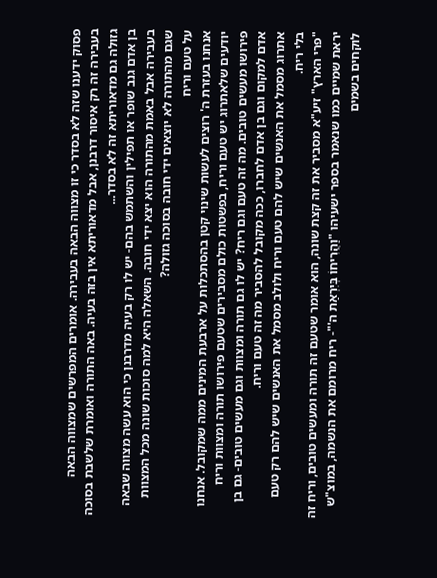פסוק ידענו שזה לא בסדר כי זו מצווה הבאה בעבירה. אומרים המפרשים שמצווה הבאה בעבירה זה רק איסור דרבנן, אבל מדאוריתא אין בזה בעיה. באה התורה ואומרת שלשבת בסוכה גזולה גם מדאוריתא זה לא בסדר...
בן אדם גנב שופר או תפילין והשתמש בהם- יש לו רק בעיה מדרבנן כי הוא עשה מצווה שבאה בעבירה אבל באמת מהתורה הוא יצא ידי חובה. השאלה היא למה סוכות שונה מכל המצוות שגם מהתורה לא יוצאים ידי חובה בסוכה גזולה?
על טעם וריח
אנחנו בעזרת ה' רוצים לעשות שינוי קטן בהסתכלות על ארבעת המינים ממה שמקובל. אנחנו יודעים שלאתרוג יש טעם וריח, בפשטות כולם מסבירים שטעם פירושו תורה ומצוות וריח פירושו מעשים טובים. מה זה טעם וגם ריח? יש לו גם תורה ומצוות וגם מעשים טובים- גם בן אדם למקום וגם בן אדם לחברו, ככה מקובל להסביר מה זה טעם וריח.
אתרוג מסמל את האנשים שיש להם טעם וריח ולולב מסמל את האנשים שיש להם רק טעם בלי ריח.
"פרי הארץ" זיע"א מסביר את זה קצת שונה, הוא אומר שטעם זה תורה ומעשים טובים, וריח זה יראת שמיים כמו שנאמר בספר ישעיהו "וַהֲרִיחוֹ בְּיִרְאַת ה'"- ריח מרומם את הנשמה, במוצ"ש לוקחים בשמים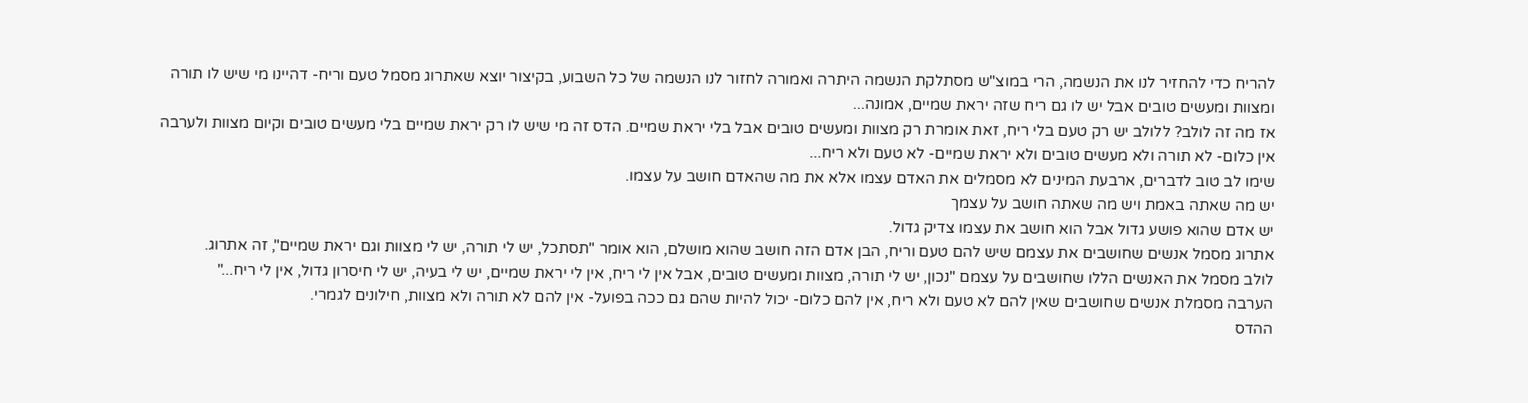להריח כדי להחזיר לנו את הנשמה, הרי במוצ"ש מסתלקת הנשמה היתרה ואמורה לחזור לנו הנשמה של כל השבוע, בקיצור יוצא שאתרוג מסמל טעם וריח- דהיינו מי שיש לו תורה ומצוות ומעשים טובים אבל יש לו גם ריח שזה יראת שמיים, אמונה...
אז מה זה לולב? ללולב יש רק טעם בלי ריח, זאת אומרת רק מצוות ומעשים טובים אבל בלי יראת שמיים. הדס זה מי שיש לו רק יראת שמיים בלי מעשים טובים וקיום מצוות ולערבה אין כלום- לא תורה ולא מעשים טובים ולא יראת שמיים- לא טעם ולא ריח...
שימו לב טוב לדברים, ארבעת המינים לא מסמלים את האדם עצמו אלא את מה שהאדם חושב על עצמו.
יש מה שאתה באמת ויש מה שאתה חושב על עצמך
יש אדם שהוא פושע גדול אבל הוא חושב את עצמו צדיק גדול.
אתרוג מסמל אנשים שחושבים את עצמם שיש להם טעם וריח, הבן אדם הזה חושב שהוא מושלם, הוא אומר "תסתכל, יש לי תורה, יש לי מצוות וגם יראת שמיים", זה אתרוג.
לולב מסמל את האנשים הללו שחושבים על עצמם "נכון, יש לי תורה, מצוות ומעשים טובים, אבל אין לי ריח, אין לי יראת שמיים, יש לי בעיה, יש לי חיסרון גדול, אין לי ריח..."
הערבה מסמלת אנשים שחושבים שאין להם לא טעם ולא ריח, אין להם כלום- יכול להיות שהם גם ככה בפועל- אין להם לא תורה ולא מצוות, חילונים לגמרי.
ההדס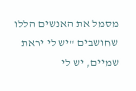מסמל את האנשים הללו שחושבים "יש לי יראת שמיים, יש לי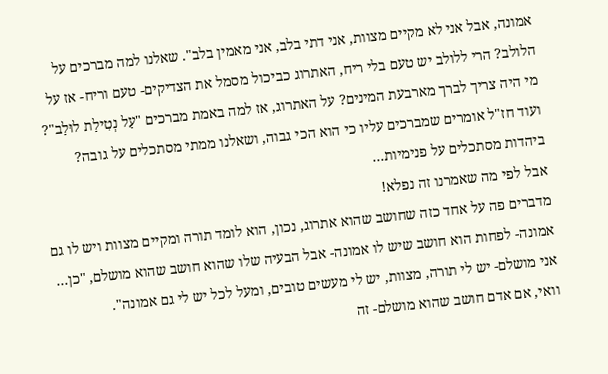אמונה, אבל אני לא מקיים מצוות, אני דתי בלב, אני מאמין בלב". שאלנו למה מברכים על הלולב? הרי ללולב יש טעם בלי ריח, האתרוג כביכול מסמל את הצדיקים- טעם וריח- אז על מי היה צריך לברך מארבעת המינים? על האתרוג, אז למה באמת מברכים "עַל נְטִילַת לוּלַב"? ועוד חז"ל אומרים שמברכים עליו כי הוא הכי גבוה, ושאלנו ממתי מסתכלים על גובה? ביהדות מסתכלים על פנימיות...
אבל לפי מה שאמרנו זה נפלא!
מדברים פה על אחד כזה שחושב שהוא אתרוג, נכון, הוא לומד תורה ומקיים מצוות ויש לו גם אמונה- לפחות הוא חושב שיש לו אמונה- אבל הבעיה שלו שהוא חושב שהוא מושלם, "כן... אני מושלם- יש לי תורה, מצוות, יש לי מעשים טובים, ומעל לכל יש לי גם אמונה".
וואי, אם אדם חושב שהוא מושלם- זה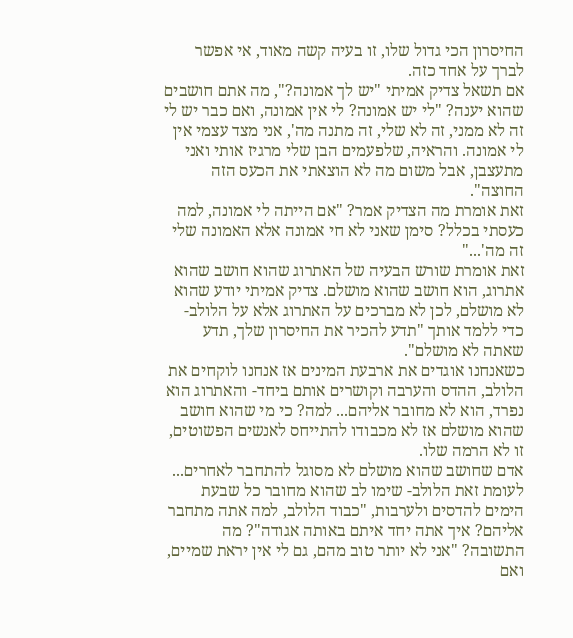החיסרון הכי גדול שלו, זו בעיה קשה מאוד, אי אפשר לברך על אחד כזה.
אם תשאל צדיק אמיתי "יש לך אמונה?", מה אתם חושבים שהוא יענה? "לי יש אמונה? לי אין אמונה, ואם כבר יש לי זה לא ממני, זה לא שלי, זה מתנה מה', אני מצד עצמי אין לי אמונה. והראיה, שלפעמים הבן שלי מרגיז אותי ואני מתעצבן, אבל משום מה לא הוצאתי את הכעס הזה החוצה".
זאת אומרת מה הצדיק אמר? "אם הייתה לי אמונה, למה כעסתי בכלל? סימן שאני לא חי אמונה אלא האמונה שלי זה מה'..."
זאת אומרת שורש הבעיה של האתרוג שהוא חושב שהוא אתרוג, הוא חושב שהוא מושלם. צדיק אמיתי יודע שהוא לא מושלם, לכן לא מברכים על האתרוג אלא על הלולב- כדי ללמד אותך "תדע להכיר את החיסרון שלך, תדע שאתה לא מושלם".
כשאנחנו אוגדים את ארבעת המינים אז אנחנו לוקחים את הלולב, ההדס והערבה וקושרים אותם ביחד- והאתרוג הוא נפרד, הוא לא מחובר אליהם... למה? כי מי שהוא חושב שהוא מושלם אז לא מכבודו להתייחס לאנשים הפשוטים, זו לא הרמה שלו.
אדם שחושב שהוא מושלם לא מסוגל להתחבר לאחרים...
לעומת זאת הלולב- שימו לב שהוא מחובר כל שבעת הימים להדסים ולערבות, "כבוד הלולב, למה אתה מתחבר אליהם? איך אתה יחד איתם באותה אגודה"? מה התשובה? "אני לא יותר טוב מהם, גם לי אין יראת שמיים, ואם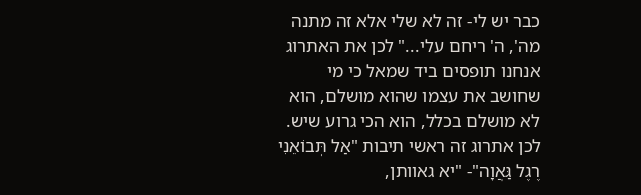כבר יש לי- זה לא שלי אלא זה מתנה מה', ה' ריחם עלי..." לכן את האתרוג אנחנו תופסים ביד שמאל כי מי שחושב את עצמו שהוא מושלם, הוא לא מושלם בכלל, הוא הכי גרוע שיש.
לכן אתרוג זה ראשי תיבות "אַל תְּבוֹאֵנִי רֶגֶל גַּאֲוָה"- "יא גאוותן,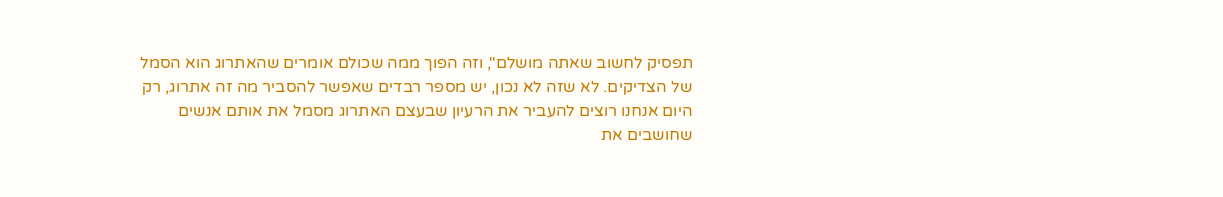תפסיק לחשוב שאתה מושלם", וזה הפוך ממה שכולם אומרים שהאתרוג הוא הסמל של הצדיקים. לא שזה לא נכון, יש מספר רבדים שאפשר להסביר מה זה אתרוג, רק היום אנחנו רוצים להעביר את הרעיון שבעצם האתרוג מסמל את אותם אנשים שחושבים את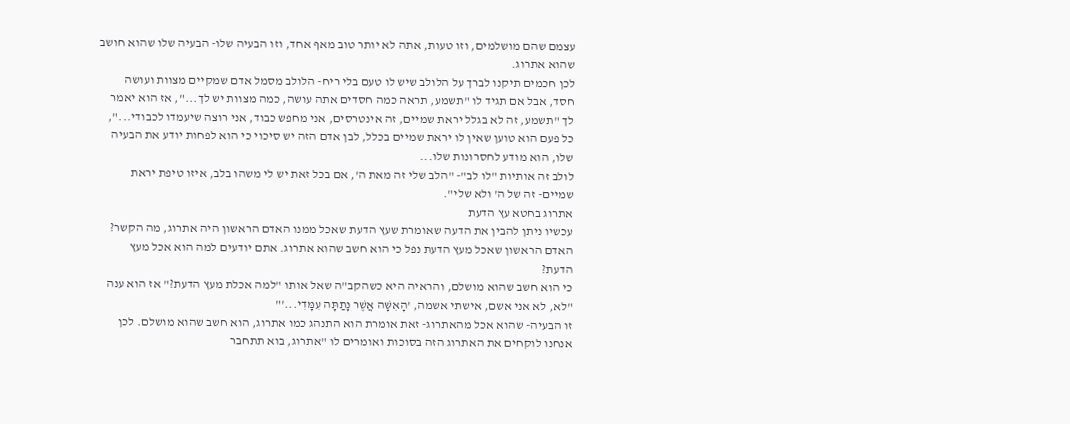עצמם שהם מושלמים, וזו טעות, אתה לא יותר טוב מאף אחד, וזו הבעיה שלו- הבעיה שלו שהוא חושב שהוא אתרוג.
לכן חכמים תיקנו לברך על הלולב שיש לו טעם בלי ריח- הלולב מסמל אדם שמקיים מצוות ועושה חסד, אבל אם תגיד לו "תשמע, תראה כמה חסדים אתה עושה, כמה מצוות יש לך...", אז הוא יאמר לך "תשמע, זה לא בגלל יראת שמיים, זה אינטרסים, אני מחפש כבוד, אני רוצה שיעמדו לכבודי...", כל פעם הוא טוען שאין לו יראת שמיים בכלל, לבן אדם הזה יש סיכוי כי הוא לפחות יודע את הבעיה שלו, הוא מודע לחסרונות שלו...
לולב זה אותיות "לו לב"- "הלב שלי זה מאת ה', אם בכל זאת יש לי משהו בלב, איזו טיפת יראת שמיים- זה של ה' ולא שלי".
אתרוג בחטא עץ הדעת
עכשיו ניתן להבין את הדעה שאומרת שעץ הדעת שאכל ממנו האדם הראשון היה אתרוג, מה הקשר? האדם הראשון שאכל מעץ הדעת נפל כי הוא חשב שהוא אתרוג. אתם יודעים למה הוא אכל מעץ הדעת?
כי הוא חשב שהוא מושלם, והראיה היא כשהקב"ה שאל אותו "למה אכלת מעץ הדעת?" אז הוא ענה "לא, לא אני אשם, אישתי אשמה, 'הָאִשָּׁה אֲשֶׁר נָתַתָּה עִמָּדִי...'"
זו הבעיה- שהוא אכל מהאתרוג- זאת אומרת הוא התנהג כמו אתרוג, הוא חשב שהוא מושלם. לכן אנחנו לוקחים את האתרוג הזה בסוכות ואומרים לו "אתרוג, בוא תתחבר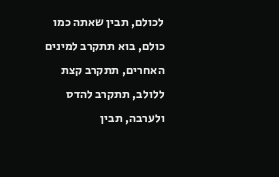לכולם, תבין שאתה כמו כולם, בוא תתקרב למינים האחרים, תתקרב קצת ללולב, תתקרב להדס ולערבה, תבין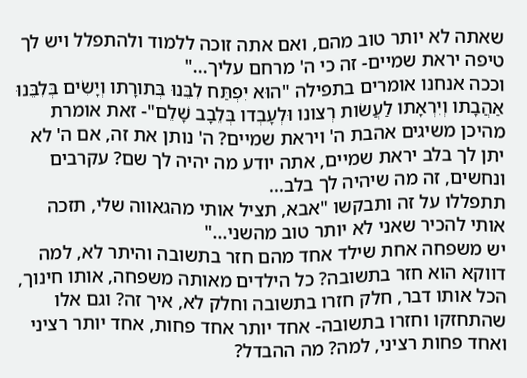שאתה לא יותר טוב מהם, ואם אתה זוכה ללמוד ולהתפלל ויש לך טיפה יראת שמיים- זה כי ה' מרחם עליך..."
וככה אנחנו אומרים בתפילה "הוּא יִפְתַּח לִבֵּנוּ בְּתורָתו וְיָשִׂים בְּלִבֵּנוּ אַהֲבָתו וְיִרְאָתו לַעֲשׂות רְצונו וּלְעָבְדו בְּלֵבָב שָׁלֵם"- זאת אומרת מהיכן משיגים אהבת ה' ויראת שמיים? ה' נותן את זה, אם ה' לא יתן לך בלב יראת שמיים, אתה יודע מה יהיה לך שם? עקרבים ונחשים, זה מה שיהיה לך בלב...
תתפללו על זה ותבקשו "אבא, תציל אותי מהגאווה שלי, תזכה אותי להכיר שאני לא יותר טוב מהשני..."
יש משפחה אחת שילד אחד מהם חזר בתשובה והיתר לא, למה דווקא הוא חזר בתשובה? כל הילדים מאותה משפחה, אותו חינוך, הכל אותו דבר, חלק חזרו בתשובה וחלק לא, איך זה? וגם אלו שהתחזקו וחזרו בתשובה- אחד יותר אחד פחות, אחד יותר רציני ואחד פחות רציני, למה? מה ההבדל?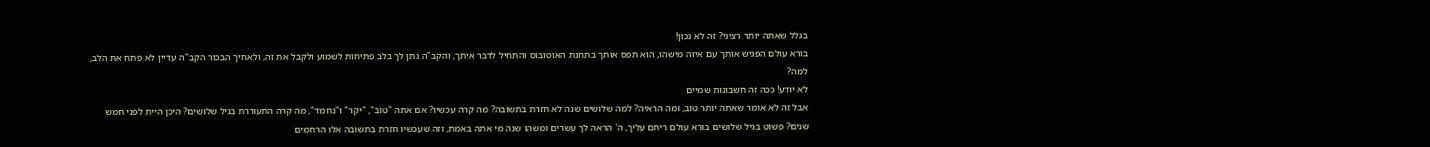בגלל שאתה יותר רציני? זה לא נכון!
בורא עולם הפגיש אותך עם איזה מישהו, הוא תפס אותך בתחנת האוטובוס והתחיל לדבר איתך, והקב"ה נתן לך בלב פתיחות לשמוע ולקבל את זה, ולאחיך הבכור הקב"ה עדיין לא פתח את הלב, למה?
לא יודע! ככה זה חשבונות שמיים
אבל זה לא אומר שאתה יותר טוב, ומה הראיה? למה שלושים שנה לא חזרת בתשובה? מה קרה עכשיו? אם אתה "טוב", "יקר" ו"נחמד", מה קרה התעוררת בגיל שלושים? היכן היית לפני חמש שנים? פשוט בגיל שלושים בורא עולם ריחם עליך, ה' הראה לך עשרים ומשהו שנה מי אתה באמת, וזה שעכשיו חזרת בתשובה אלו הרחמים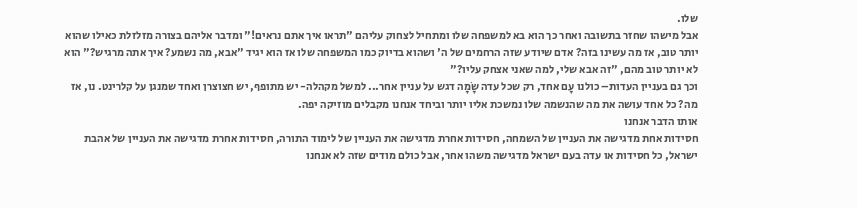שלו.
אבל מישהו שחזר בתשובה ואחר כך הוא בא למשפחה שלו ומתחיל לצחוק עליהם "תראו איך אתם נראים!" ומדבר אליהם בצורה מזלזלת כאילו שהוא יותר טוב, אז מה עשינו בזה? אדם שיודע שזה הרחמים של ה' ושהוא בדיוק כמו המשפחה שלו אז הוא יגיד "אבא, מה נשמע? איך אתה מרגיש?" הוא לא יותר טוב מהם, "זה אבא שלי, למה שאני אצחק עליו?"
וכך גם בעניין העדות– כולנו עָם אחד, רק שכל עדה שָׂמָה דגש על עניין אחר... למשל מקהלה- יש מתופף, יש חצוצרן ואחד שמנגן על קלרינט. נו, אז מה? כל אחד עושה את מה שהנשמה שלו נמשכת אליו יותר וביחד אנחנו מקבלים מוזיקה יפה.
אותו הדבר אנחנו
חסידות אחת מדגישה את העניין של השמחה, חסידות אחרת מדגישה את העניין של לימוד התורה, חסידות אחרת מדגישה את העניין של אהבת ישראל, כל חסידות או עדה בעם ישראל מדגישה משהו אחר, אבל כולם מודים שזה לא אנחנו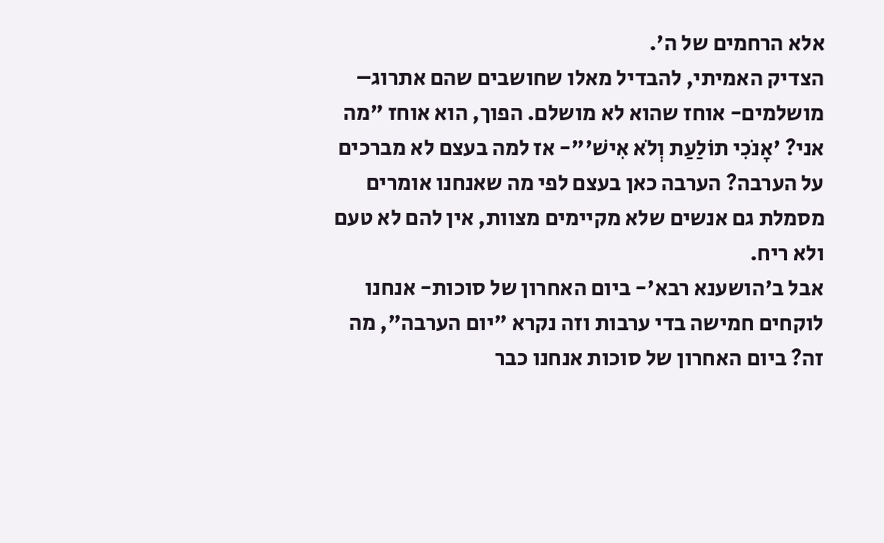אלא הרחמים של ה'.
הצדיק האמיתי, להבדיל מאלו שחושבים שהם אתרוג– מושלמים- אוחז שהוא לא מושלם. הפוך, הוא אוחז "מה אני? 'אָנֹכִי תוֹלַעַת וְלֹא אִישׁ'"- אז למה בעצם לא מברכים על הערבה? הערבה כאן בעצם לפי מה שאנחנו אומרים מסמלת גם אנשים שלא מקיימים מצוות, אין להם לא טעם ולא ריח.
אבל ב'הושענא רבא'- ביום האחרון של סוכות- אנחנו לוקחים חמישה בדי ערבות וזה נקרא "יום הערבה", מה זה? ביום האחרון של סוכות אנחנו כבר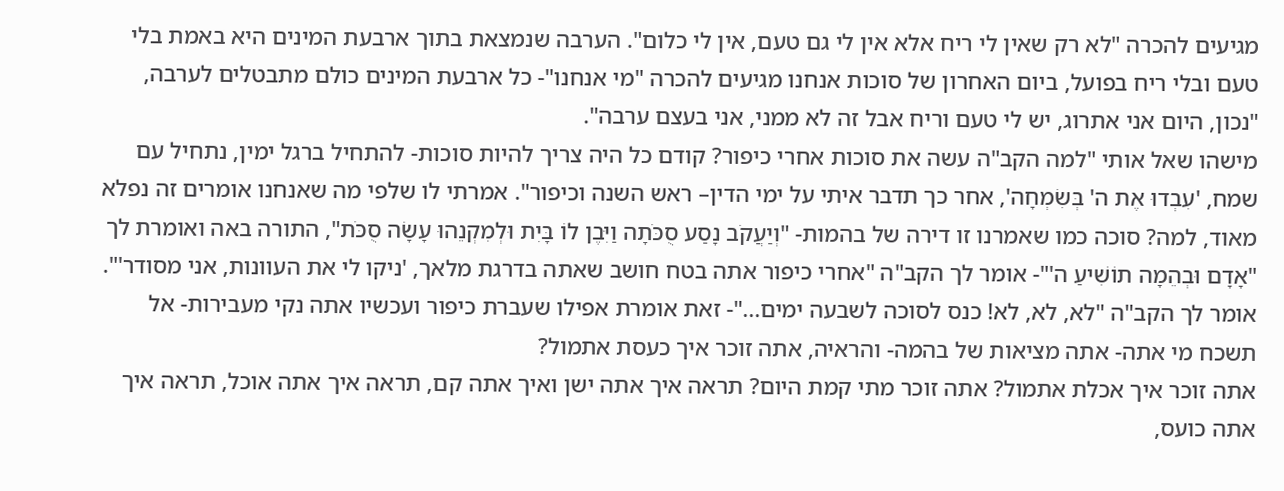מגיעים להכרה "לא רק שאין לי ריח אלא אין לי גם טעם, אין לי כלום". הערבה שנמצאת בתוך ארבעת המינים היא באמת בלי טעם ובלי ריח בפועל, ביום האחרון של סוכות אנחנו מגיעים להכרה "מי אנחנו"- כל ארבעת המינים כולם מתבטלים לערבה, "נכון, היום אני אתרוג, יש לי טעם וריח אבל זה לא ממני, אני בעצם ערבה".
מישהו שאל אותי "למה הקב"ה עשה את סוכות אחרי כיפור? קודם כל היה צריך להיות סוכות- להתחיל ברגל ימין, נתחיל עם שמח, 'עִבְדוּ אֶת ה' בְּשִׂמְחָה', אחר כך תדבר איתי על ימי הדין– ראש השנה וכיפור". אמרתי לו שלפי מה שאנחנו אומרים זה נפלא מאוד, למה? סוכה כמו שאמרנו זו דירה של בהמות- "וְיַעֲקֹב נָסַע סֻכֹּתָה וַיִּבֶן לוֹ בָּיִת וּלְמִקְנֵהוּ עָשָׂה סֻכֹּת", התורה באה ואומרת לך "אָדָם וּבְהֵמָה תוֹשִׁיעַ ה'"- אומר לך הקב"ה "אחרי כיפור אתה בטח חושב שאתה בדרגת מלאך, 'ניקו לי את העוונות, אני מסודר'".
אומר לך הקב"ה "לא, לא, לא! כנס לסוכה לשבעה ימים..."- זאת אומרת אפילו שעברת כיפור ועכשיו אתה נקי מעבירות- אל תשכח מי אתה- אתה מציאות של בהמה- והראיה, אתה זוכר איך כעסת אתמול?
אתה זוכר איך אכלת אתמול? אתה זוכר מתי קמת היום? תראה איך אתה ישן ואיך אתה קם, תראה איך אתה אוכל, תראה איך אתה כועס,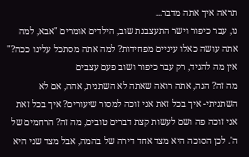תראה איך אתה מדבר...
נו, עבר כיפור וישר התעצבנת שוב, הילדים אומרים "אבא, למה אתה עושה כאלו עיניים מפחידות? למה אתה מסתכל עלינו ככה?"
אין מה להגיד, רק עבר כיפור ושוב פעם עצבים
מה זה? הנה, אתה רואה שאתה לא השתנית, אהה, אם לא השתניתי- איך בכל זאת אני זוכה למסור שיעורים? איך בכל זאת אני זוכה פה ושם לעשות קצת דברים טובים, מה זה? הרחמים של ה'. לכן הסוכה היא מצד אחד דירה של בהמה, אבל מצד שני היא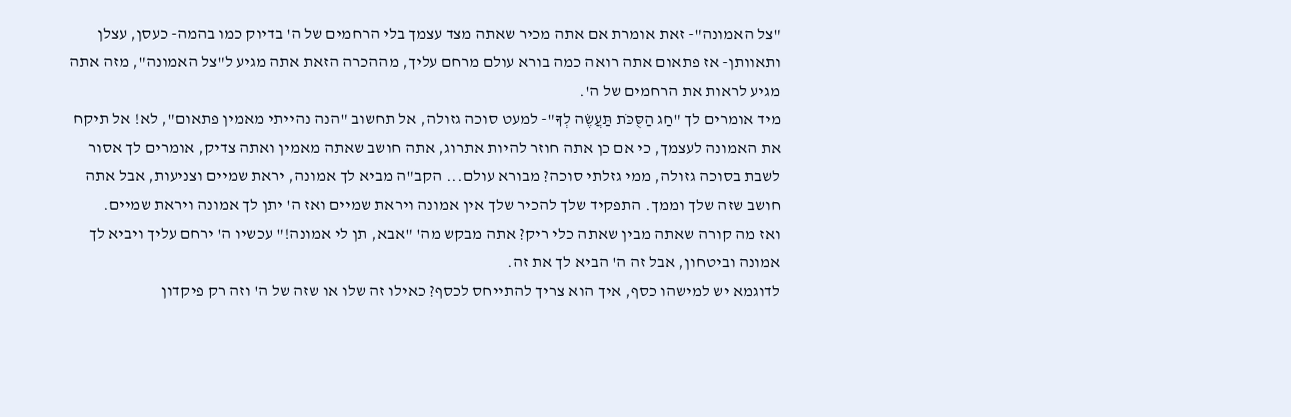"צל האמונה"- זאת אומרת אם אתה מכיר שאתה מצד עצמך בלי הרחמים של ה' בדיוק כמו בהמה- כעסן, עצלן ותאוותן- אז פתאום אתה רואה כמה בורא עולם מרחם עליך, מההכרה הזאת אתה מגיע ל"צל האמונה", מזה אתה מגיע לראות את הרחמים של ה'.
מיד אומרים לך "חַג הַסֻּכֹּת תַּעֲשֶׂה לְךָ"- למעט סוכה גזולה, אל תחשוב "הנה נהייתי מאמין פתאום", לא! אל תיקח את האמונה לעצמך, כי אם כן אתה חוזר להיות אתרוג, אתה חושב שאתה מאמין ואתה צדיק, אומרים לך אסור לשבת בסוכה גזולה, ממי גזלתי סוכה? מבורא עולם... הקב"ה מביא לך אמונה, יראת שמיים וצניעות, אבל אתה חושב שזה שלך וממך. התפקיד שלך להכיר שלך אין אמונה ויראת שמיים ואז ה' יתן לך אמונה ויראת שמיים.
ואז מה קורה שאתה מבין שאתה כלי ריק? אתה מבקש מה' "אבא, תן לי אמונה!" עכשיו ה' ירחם עליך ויביא לך אמונה וביטחון, אבל זה ה' הביא לך את זה.
לדוגמא יש למישהו כסף, איך הוא צריך להתייחס לכסף? כאילו זה שלו או שזה של ה' וזה רק פיקדון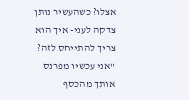אצלו? כשהעשיר נותן צדקה לעני- איך הוא צריך להתייחס לזה? "אני עכשיו מפרנס אותך מהכסף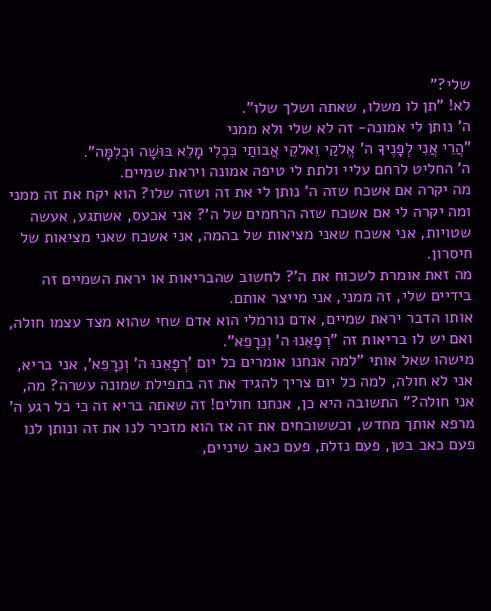שלי?"
לא! "תן לו משלו, שאתה ושלך שלו".
ה' נותן לי אמונה- זה לא שלי ולא ממני
"הֲרֵי אֲנִי לְפָנֶיךָ ה' אֱלקַי וֵאלקֵי אֲבותַי כִּכְלִי מָלֵא בּוּשָׁה וּכְלִמָּה".
ה' החליט לרחם עליי ולתת לי טיפה אמונה ויראת שמיים.
מה יקרה אם אשכח שזה ה' נותן לי את זה ושזה שלו? הוא יקח את זה ממני ומה יקרה לי אם אשכח שזה הרחמים של ה'? אני אכעס, אשתגע, אעשה שטויות, אני אשכח שאני מציאות של בהמה, אני אשכח שאני מציאות של חיסרון.
מה זאת אומרת לשכוח את ה'? לחשוב שהבריאות או יראת השמיים זה בידיים שלי, זה ממני, אני מייצר אותם.
אותו הדבר יראת שמיים, אדם נורמלי הוא אדם שחי שהוא מצד עצמו חולה, ואם יש לו בריאות זה "רְפָאֵנוּ ה' וְנֵרָפֵא".
מישהו שאל אותי "למה אנחנו אומרים כל יום 'רְפָאֵנוּ ה' וְנֵרָפֵא', אני בריא, אני לא חולה, למה כל יום צריך להגיד את זה בתפילת שמונה עשרה? מה, אני חולה?" התשובה היא כן, אנחנו חולים! זה שאתה בריא זה כי כל רגע ה' מרפא אותך מחדש, וכששוכחים את זה אז הוא מזכיר לנו את זה ונותן לנו פעם כאב בטן, פעם נזלת, פעם כאב שיניים,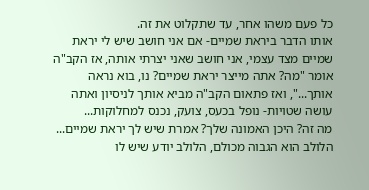כל פעם משהו אחר, עד שתקלוט את זה.
אותו הדבר ביראת שמיים- אם אני חושב שיש לי יראת שמיים מצד עצמי, אני חושב שאני יצרתי אותה, אז הקב"ה אומר "מה? אתה מייצר יראת שמיים? נו, בוא נראה אותך...", ואז פתאום הקב"ה מביא אותך לניסיון ואתה עושה שטויות- נופל בכעס, צועק, נכנס למחלוקות...
מה זה? היכן האמונה שלך? אמרת שיש לך יראת שמיים...
הלולב הוא הגבוה מכולם, הלולב יודע שיש לו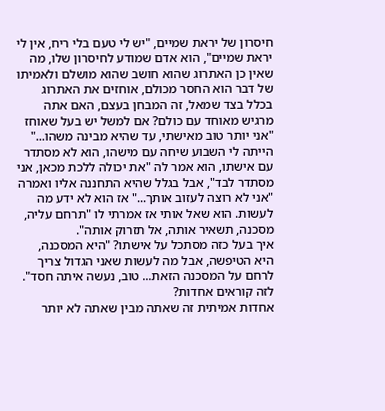חיסרון של יראת שמיים, "יש לי טעם בלי ריח, אין לי יראת שמיים", הוא אדם שמודע לחיסרון שלו, מה שאין כן האתרוג שהוא חושב שהוא מושלם ולאמיתו של דבר הוא החסר מכולם, אוחזים את האתרוג בכלל בצד שמאל, זה המבחן בעצם, האם אתה מרגיש מאוחד עם כולם? אם למשל יש בעל שאוחז "אני יותר טוב מאישתי, עד שהיא מבינה משהו..."
הייתה לי השבוע שיחה עם מישהו, הוא לא מסתדר עם אישתו, הוא אמר לה "את יכולה ללכת מכאן, אני מסתדר לבד", אבל בגלל שהיא התחננה אליו ואמרה "אני לא רוצה לעזוב אותך..." אז הוא לא ידע מה לעשות. הוא שאל אותי אז אמרתי לו "תרחם עליה, מסכנה, תשאיר אותה, אל תזרוק אותה".
איך בעל כזה מסתכל על אישתו? "היא המסכנה, היא הטיפשה, אבל מה לעשות שאני הגדול צריך לרחם על המסכנה הזאת... טוב, נעשה איתה חסד".
לזה קוראים אחדות?
אחדות אמיתית זה שאתה מבין שאתה לא יותר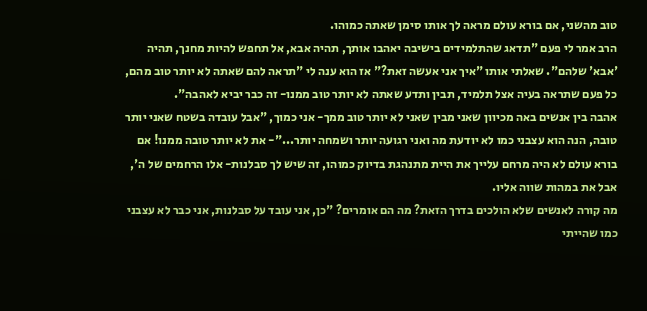טוב מהשני, אם בורא עולם מראה לך אותו סימן שאתה כמוהו.
הרב אמר לי פעם "תדאג שהתלמידים בישיבה יאהבו אותך, תהיה אבא, אל תחפש להיות מחנך, תהיה 'אבא' שלהם". שאלתי אותו "איך אני אעשה זאת?" אז הוא ענה לי "תראה להם שאתה לא יותר טוב מהם, כל פעם שתראה בעיה אצל תלמיד, תבין ותדע שאתה לא יותר טוב ממנו- זה כבר יביא לאהבה".
אהבה בין אנשים באה מכיוון שאני מבין שאני לא יותר טוב ממך- אני כמוך, "אבל עובדה בשטח שאני יותר טובה, הנה הוא עצבני כמו לא יודעת מה ואני רגועה יותר ושמחה יותר..."- את לא יותר טובה ממנו! אם בורא עולם לא היה מרחם עלייך את היית מתנהגת בדיוק כמוהו, זה שיש לך סבלנות- אלו הרחמים של ה', אבל את במהות שווה אליו.
מה קורה לאנשים שלא הולכים בדרך הזאת? מה הם אומרים? "כן, אני עובד על סבלנות, אני כבר לא עצבני כמו שהייתי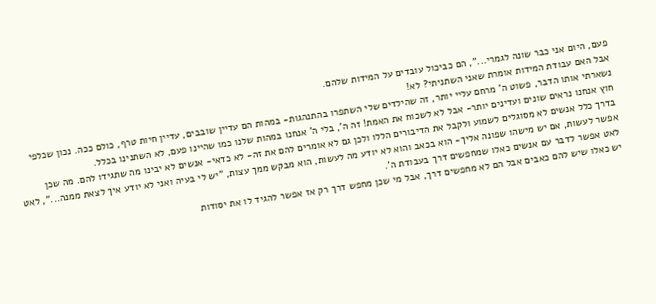פעם, היום אני כבר שונה לגמרי...", הם כביכול עובדים על המידות שלהם.
אבל האם עבודת המידות אומרת שאני השתניתי? לא!
נשארתי אותו הדבר, פשוט ה' מרחם עליי יותר, זה שהילדים שלי השתפרו בהתנהגות- במהות הם עדיין שובבים, עדיין חיות טרף, כולם ככה. נכון שכלפי חוץ אנחנו נראים שונים ועדינים יותר- אבל לא לשכוח את האמת! זה ה', בלי ה' אנחנו במהות שלנו כמו שהיינו פעם, לא השתנינו בכלל.
בדרך כלל אנשים לא מסוגלים לשמוע ולקבל את הדיבורים הללו ולכן גם לא אומרים להם את זה- לא כדאי- אנשים לא יבינו מה שתגידו להם. מה שכן אפשר לעשות, אם יש מישהו שפונה אליך- הוא בכאב והוא לא יודע מה לעשות, הוא מבקש ממך עצות, "יש לי בעיה ואני לא יודע איך לצאת ממנה...", לאט לאט אפשר לדבר עם אנשים כאלו שמחפשים דרך בעבודת ה'.
יש כאלו שיש להם כאבים אבל הם לא מחפשים דרך, אבל מי שכן מחפש דרך רק אז אפשר להגיד לו את יסודות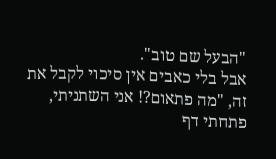"הבעל שם טוב".
אבל בלי כאבים אין סיכוי לקבל את זה, "מה פתאום?! אני השתניתי, פתחתי דף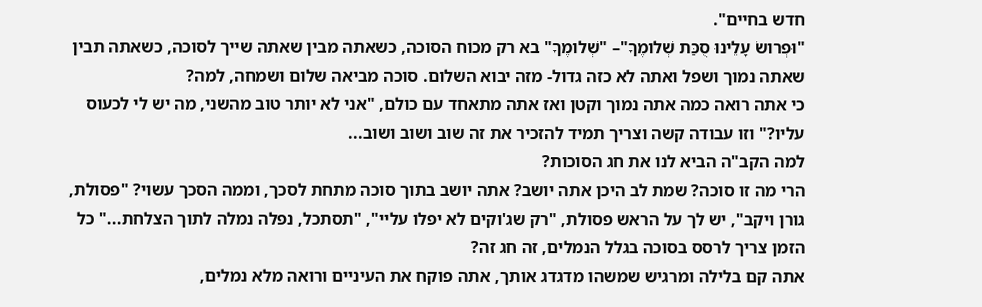חדש בחיים".
"וּפְרושׂ עָלֵינוּ סֻכַּת שְׁלומֶךָ"– "שְׁלומֶךָ" בא רק מכוח הסוכה, כשאתה מבין שאתה שייך לסוכה, כשאתה תבין שאתה נמוך ושפל ואתה לא כזה גדול- מזה יבוא השלום. סוכה מביאה שלום ושמחה, למה?
כי אתה רואה כמה אתה נמוך וקטן ואז אתה מתאחד עם כולם, "אני לא יותר טוב מהשני, מה יש לי לכעוס עליו?" וזו עבודה קשה וצריך תמיד להזכיר את זה שוב ושוב ושוב...
למה הקב"ה הביא לנו את חג הסוכות?
הרי מה זו סוכה? שמת לב היכן אתה יושב? אתה יושב בתוך סוכה מתחת לסכך, וממה הסכך עשוי? "פסולת, גורן ויקב", יש לך על הראש פסולת, "רק שג'וקים לא יפלו עליי", "תסתכל, נפלה נמלה לתוך הצלחת..." כל הזמן צריך לרסס בסוכה בגלל הנמלים, זה חג זה?
אתה קם בלילה ומרגיש שמשהו מדגדג אותך, אתה פוקח את העיניים ורואה מלא נמלים,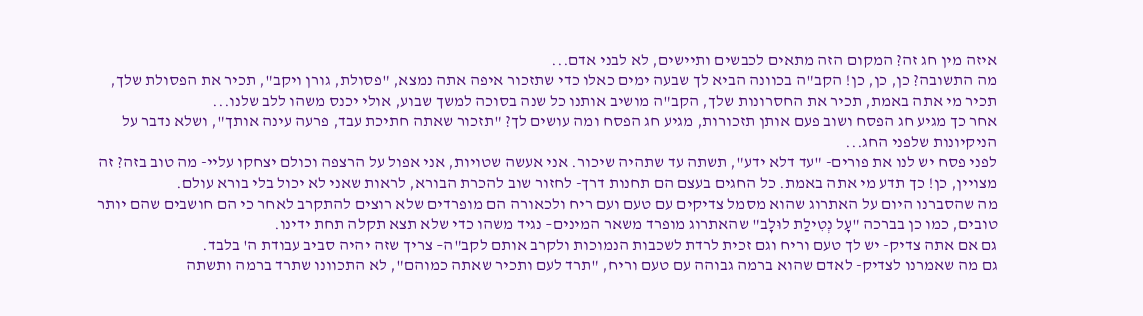איזה מין חג זה? המקום הזה מתאים לכבשים ותיישים, לא לבני אדם...
מה התשובה? כן, כן, כן! הקב"ה בכוונה הביא לך שבעה ימים כאלו כדי שתזכור איפה אתה נמצא, "פסולת, גורן ויקב", תכיר את הפסולת שלך, תכיר מי אתה באמת, תכיר את החסרונות שלך, הקב"ה מושיב אותנו כל שנה בסוכה למשך שבוע, אולי יכנס משהו ללב שלנו...
אחר כך מגיע חג הפסח ושוב פעם אותן תזכורות, מגיע חג הפסח ומה עושים לך? "תזכור שאתה חתיכת עבד, פרעה עינה אותך", ושלא נדבר על הניקיונות שלפני החג...
לפני פסח יש לנו את פורים- "עד דלא ידע", תשתה עד שתהיה שיכור. אני אעשה שטויות, אני אפול על הרצפה וכולם יצחקו עליי- מה טוב בזה? זה מצויין, כן! כך תדע מי אתה באמת. כל החגים בעצם הם תחנות דרך- לחזור שוב להכרת הבורא, לראות שאני לא יכול בלי בורא עולם.
מה שהסברנו היום על האתרוג שהוא מסמל צדיקים עם טעם ועם ריח ולכאורה הם מופרדים שלא רוצים להתקרב לאחר כי הם חושבים שהם יותר טובים, כמו כן בברכה "עָל נְטִילַת לוּלָב" שהאתרוג מופרד משאר המינים– נגיד משהו כדי שלא תצא תקלה תחת ידינו.
גם אם אתה צדיק- יש לך טעם וריח וגם זכית לרדת לשכבות הנמוכות ולקרב אותם לקב"ה– צריך שזה יהיה סביב עבודת ה' בלבד.
גם מה שאמרנו לצדיק- לאדם שהוא ברמה גבוהה עם טעם וריח, "תרד לעם ותכיר שאתה כמוהם", לא התכוונו שתרד ברמה ותשתה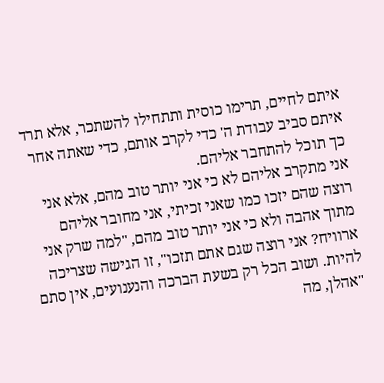איתם לחיים, תרימו כוסית ותתחילו להשתכר, אלא תרד איתם סביב עבודת ה' כדי לקרב אותם, כדי שאתה אחר כך תוכל להתחבר אליהם.
אני מתקרב אליהם לא כי אני יותר טוב מהם, אלא אני רוצה שהם יזכו כמו שאני זכיתי, אני מחובר אליהם מתוך אהבה ולא כי אני יותר טוב מהם, "למה שרק אני ארוויח? אני רוצה שגם אתם תזכו", זו הגישה שצריכה להיות. ושוב הכל רק בשעת הברכה והנענועים, אין סתם "אהלן, מה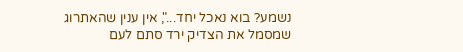נשמע? בוא נאכל יחד...", אין ענין שהאתרוג שמסמל את הצדיק ירד סתם לעם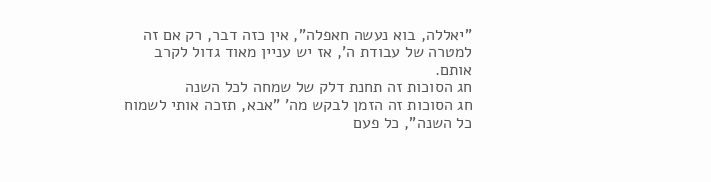"יאללה, בוא נעשה חאפלה", אין כזה דבר, רק אם זה למטרה של עבודת ה', אז יש עניין מאוד גדול לקרב אותם.
חג הסוכות זה תחנת דלק של שמחה לכל השנה
חג הסוכות זה הזמן לבקש מה' "אבא, תזכה אותי לשמוח כל השנה", כל פעם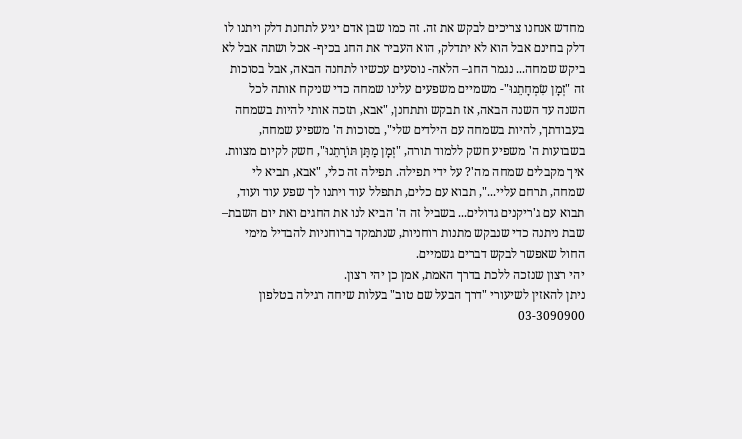מחדש אנחנו צריכים לבקש את זה. זה כמו שבן אדם יגיע לתחנת דלק ויתנו לו דלק בחינם אבל הוא לא יתדלק, הוא העביר את החג בכיף- אכל ושתה אבל לא ביקש שמחה... נגמר החג– הלאה- נוסעים עכשיו לתחנה הבאה, אבל בסוכות זה "זְמָן שִׂמְחָתֵנוּ"- משמיים משפעים עלינו שמחה כדי שניקח אותה לכל השנה עד השנה הבאה, אז תבקש ותתחנן, "אבא, תזכה אותי להיות בשמחה בעבודתך, להיות בשמחה עם הילדים שלי", בסוכות ה' משפיע שמחה, בשבועות ה' משפיע חשק ללמוד תורה, "זְמָן מַתַּן תּוֹרָתֵנוּ", חשק לקיום מצוות.
איך מקבלים שמחה מה'? על ידי תפילה. תפילה זה כלי, "אבא, תביא לי שמחה, תרחם עליי...", תבוא עם כלים, תתפלל עוד ויתנו לך שפע עוד ועוד, תבוא עם ג'ריקנים גדולים... בשביל זה ה' הביא לנו את החגים ואת יום השבת– שבת ניתנה כדי שנבקש מתנות רוחניות, שנתמקד ברוחניות להבדיל מימי החול שאפשר לבקש דברים גשמיים.
יהי רצון שנזכה ללכת בדרך האמת, אמן כן יהי רצון.
ניתן להאזין לשיעורי "דרך הבעל שם טוב" בעלות שיחה רגילה בטלפון 03-3090900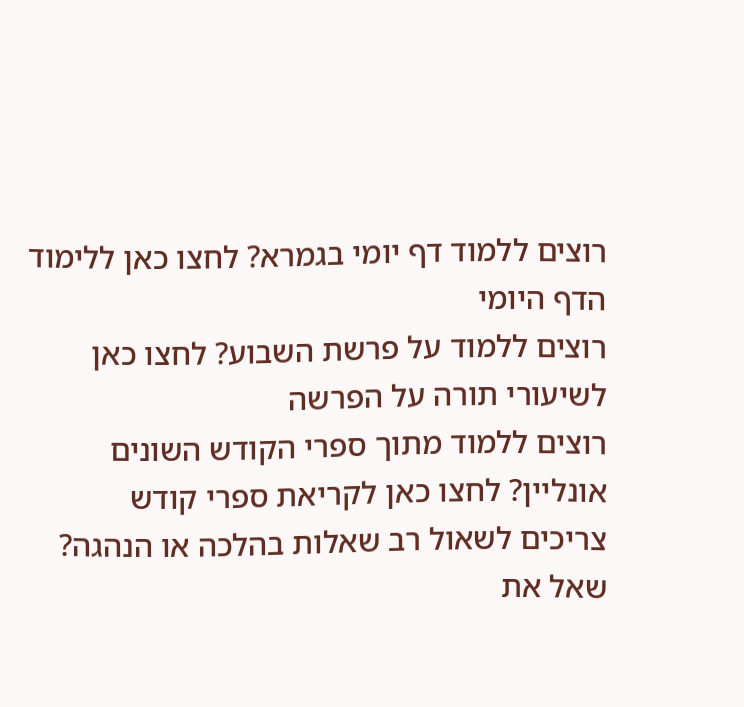רוצים ללמוד דף יומי בגמרא? לחצו כאן ללימוד הדף היומי
רוצים ללמוד על פרשת השבוע? לחצו כאן לשיעורי תורה על הפרשה
רוצים ללמוד מתוך ספרי הקודש השונים אונליין? לחצו כאן לקריאת ספרי קודש
צריכים לשאול רב שאלות בהלכה או הנהגה? שאל את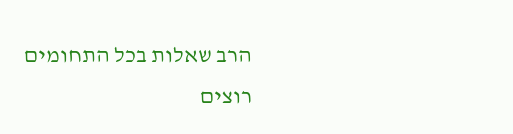הרב שאלות בכל התחומים
רוצים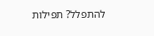להתפלל? תפילות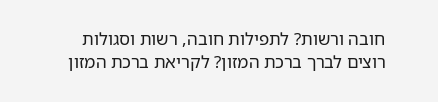חובה ורשות? לתפילות חובה, רשות וסגולות
רוצים לברך ברכת המזון? לקריאת ברכת המזון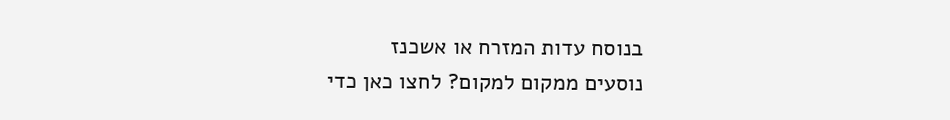בנוסח עדות המזרח או אשכנז
נוסעים ממקום למקום? לחצו כאן כדי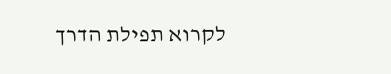לקרוא תפילת הדרך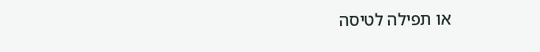או תפילה לטיסה